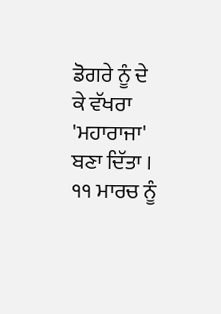ਡੋਗਰੇ ਨੂੰ ਦੇ ਕੇ ਵੱਖਰਾ 'ਮਹਾਰਾਜਾ' ਬਣਾ ਦਿੱਤਾ । ੧੧ ਮਾਰਚ ਨੂੰ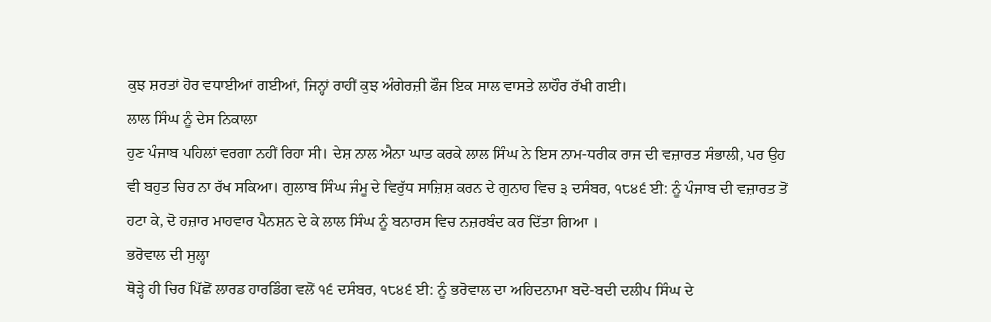ਕੁਝ ਸ਼ਰਤਾਂ ਹੋਰ ਵਧਾਈਆਂ ਗਈਆਂ, ਜਿਨ੍ਹਾਂ ਰਾਹੀਂ ਕੁਝ ਅੰਗੇਰਜ਼ੀ ਫੌਜ ਇਕ ਸਾਲ ਵਾਸਤੇ ਲਾਹੌਰ ਰੱਖੀ ਗਈ।
ਲਾਲ ਸਿੰਘ ਨੂੰ ਦੇਸ ਨਿਕਾਲਾ
ਹੁਣ ਪੰਜਾਬ ਪਹਿਲਾਂ ਵਰਗਾ ਨਹੀਂ ਰਿਹਾ ਸੀ। ਦੇਸ਼ ਨਾਲ ਐਨਾ ਘਾਤ ਕਰਕੇ ਲਾਲ ਸਿੰਘ ਨੇ ਇਸ ਨਾਮ-ਧਰੀਕ ਰਾਜ ਦੀ ਵਜ਼ਾਰਤ ਸੰਭਾਲੀ, ਪਰ ਉਹ ਵੀ ਬਹੁਤ ਚਿਰ ਨਾ ਰੱਖ ਸਕਿਆ। ਗੁਲਾਬ ਸਿੰਘ ਜੰਮੂ ਦੇ ਵਿਰੁੱਧ ਸਾਜ਼ਿਸ਼ ਕਰਨ ਦੇ ਗੁਨਾਹ ਵਿਚ ੩ ਦਸੰਬਰ, ੧੮੪੬ ਈ: ਨੂੰ ਪੰਜਾਬ ਦੀ ਵਜ਼ਾਰਤ ਤੋਂ ਹਟਾ ਕੇ, ਦੋ ਹਜ਼ਾਰ ਮਾਹਵਾਰ ਪੈਨਸ਼ਨ ਦੇ ਕੇ ਲਾਲ ਸਿੰਘ ਨੂੰ ਬਨਾਰਸ ਵਿਚ ਨਜ਼ਰਬੰਦ ਕਰ ਦਿੱਤਾ ਗਿਆ ।
ਭਰੋਵਾਲ ਦੀ ਸੁਲ੍ਹਾ
ਥੋੜ੍ਹੇ ਹੀ ਚਿਰ ਪਿੱਛੋਂ ਲਾਰਡ ਹਾਰਡਿੰਗ ਵਲੋਂ ੧੬ ਦਸੰਬਰ, ੧੮੪੬ ਈ: ਨੂੰ ਭਰੋਵਾਲ ਦਾ ਅਹਿਦਨਾਮਾ ਬਦੋ-ਬਦੀ ਦਲੀਪ ਸਿੰਘ ਦੇ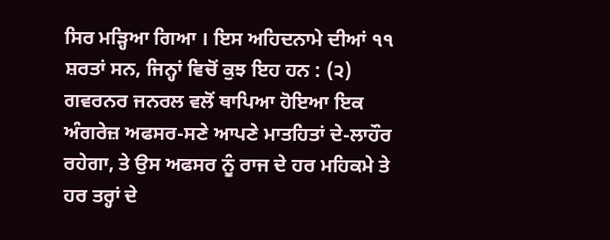ਸਿਰ ਮੜ੍ਹਿਆ ਗਿਆ । ਇਸ ਅਹਿਦਨਾਮੇ ਦੀਆਂ ੧੧ ਸ਼ਰਤਾਂ ਸਨ, ਜਿਨ੍ਹਾਂ ਵਿਚੋਂ ਕੁਝ ਇਹ ਹਨ : (੨) ਗਵਰਨਰ ਜਨਰਲ ਵਲੋਂ ਥਾਪਿਆ ਹੋਇਆ ਇਕ ਅੰਗਰੇਜ਼ ਅਫਸਰ-ਸਣੇ ਆਪਣੇ ਮਾਤਹਿਤਾਂ ਦੇ-ਲਾਹੌਰ ਰਹੇਗਾ, ਤੇ ਉਸ ਅਫਸਰ ਨੂੰ ਰਾਜ ਦੇ ਹਰ ਮਹਿਕਮੇ ਤੇ ਹਰ ਤਰ੍ਹਾਂ ਦੇ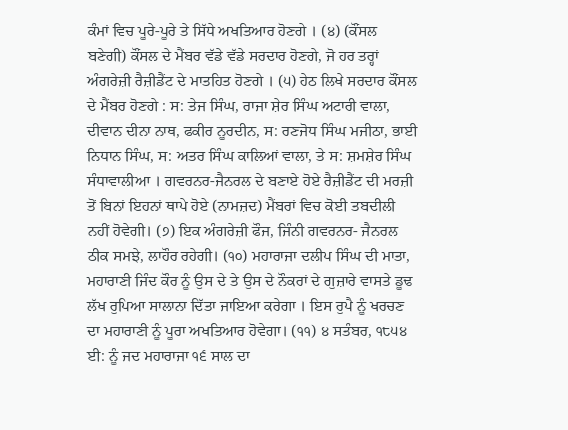ਕੰਮਾਂ ਵਿਚ ਪੂਰੇ-ਪੂਰੇ ਤੇ ਸਿੱਧੇ ਅਖਤਿਆਰ ਹੋਣਗੇ । (੪) (ਕੌਂਸਲ ਬਣੇਗੀ) ਕੌਂਸਲ ਦੇ ਮੈਂਬਰ ਵੱਡੇ ਵੱਡੇ ਸਰਦਾਰ ਹੋਣਗੇ, ਜੋ ਹਰ ਤਰ੍ਹਾਂ ਅੰਗਰੇਜ਼ੀ ਰੈਜ਼ੀਡੈਂਟ ਦੇ ਮਾਤਹਿਤ ਹੋਣਗੇ । (੫) ਹੇਠ ਲਿਖੇ ਸਰਦਾਰ ਕੌਂਸਲ ਦੇ ਮੈਂਬਰ ਹੋਣਗੇ : ਸ: ਤੇਜ ਸਿੰਘ, ਰਾਜਾ ਸ਼ੇਰ ਸਿੰਘ ਅਟਾਰੀ ਵਾਲਾ, ਦੀਵਾਨ ਦੀਨਾ ਨਾਥ, ਫਕੀਰ ਨੂਰਦੀਨ, ਸ: ਰਣਜੋਧ ਸਿੰਘ ਮਜੀਠਾ, ਭਾਈ ਨਿਧਾਨ ਸਿੰਘ, ਸ: ਅਤਰ ਸਿੰਘ ਕਾਲਿਆਂ ਵਾਲਾ, ਤੇ ਸ: ਸ਼ਮਸ਼ੇਰ ਸਿੰਘ ਸੰਧਾਵਾਲੀਆ । ਗਵਰਨਰ-ਜੈਨਰਲ ਦੇ ਬਣਾਏ ਹੋਏ ਰੈਜ਼ੀਡੈਂਟ ਦੀ ਮਰਜ਼ੀ ਤੋਂ ਬਿਨਾਂ ਇਹਨਾਂ ਥਾਪੇ ਹੋਏ (ਨਾਮਜ਼ਦ) ਮੈਂਬਰਾਂ ਵਿਚ ਕੋਈ ਤਬਦੀਲੀ ਨਹੀਂ ਹੋਵੇਗੀ। (੭) ਇਕ ਅੰਗਰੇਜ਼ੀ ਫੌਜ, ਜਿੰਨੀ ਗਵਰਨਰ- ਜੈਨਰਲ ਠੀਕ ਸਮਝੇ, ਲਾਹੌਰ ਰਹੇਗੀ। (੧੦) ਮਹਾਰਾਜਾ ਦਲੀਪ ਸਿੰਘ ਦੀ ਮਾਤਾ, ਮਹਾਰਾਣੀ ਜਿੰਦ ਕੌਰ ਨੂੰ ਉਸ ਦੇ ਤੇ ਉਸ ਦੇ ਨੌਕਰਾਂ ਦੇ ਗੁਜ਼ਾਰੇ ਵਾਸਤੇ ਡੂਢ ਲੱਖ ਰੁਪਿਆ ਸਾਲਾਨਾ ਦਿੱਤਾ ਜਾਇਆ ਕਰੇਗਾ । ਇਸ ਰੁਪੈ ਨੂੰ ਖਰਚਣ ਦਾ ਮਹਾਰਾਣੀ ਨੂੰ ਪੂਰਾ ਅਖਤਿਆਰ ਹੋਵੇਗਾ। (੧੧) ੪ ਸਤੰਬਰ, ੧੮੫੪ ਈ: ਨੂੰ ਜਦ ਮਹਾਰਾਜਾ ੧੬ ਸਾਲ ਦਾ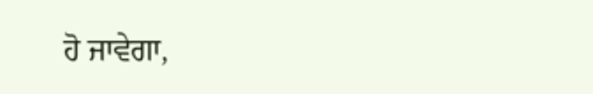ਹੋ ਜਾਵੇਗਾ,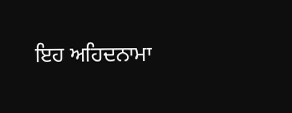ਇਹ ਅਹਿਦਨਾਮਾ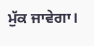ਮੁੱਕ ਜਾਵੇਗਾ।